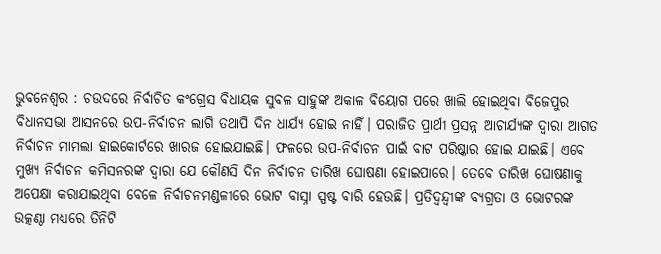ଭୁବନେଶ୍ୱର : ଚଉଦରେ ନିର୍ବାଚିତ କଂଗ୍ରେସ ବିଧାୟକ ସୁବଳ ସାହୁଙ୍କ ଅକାଳ ବିୟୋଗ ପରେ ଖାଲି ହୋଇଥିବା ବିଜେପୁର ବିଧାନସଭା ଆସନରେ ଉପ-ନିର୍ବାଚନ ଲାଗି ତଥାପି ଦିନ ଧାର୍ଯ୍ୟ ହୋଇ ନାହିଁ। ପରାଜିତ ପ୍ରାର୍ଥୀ ପ୍ରସନ୍ନ ଆଚାର୍ଯ୍ୟଙ୍କ ଦ୍ୱାରା ଆଗତ ନିର୍ବାଚନ ମାମଲା ହାଇକୋର୍ଟରେ ଖାରଜ ହୋଇଯାଇଛି। ଫଳରେ ଉପ-ନିର୍ବାଚନ ପାଇଁ ବାଟ ପରିଷ୍କାର ହୋଇ ଯାଇଛି। ଏବେ ମୁଖ୍ୟ ନିର୍ବାଚନ କମିସନରଙ୍କ ଦ୍ୱାରା ଯେ କୌଣସି ଦିନ ନିର୍ବାଚନ ତାରିଖ ଘୋଷଣା ହୋଇପାରେ। ତେବେ ତାରିଖ ଘୋଷଣାକୁ ଅପେକ୍ଷା କରାଯାଇଥିବା ବେଳେ ନିର୍ବାଚନମଣ୍ଡଳୀରେ ଭୋଟ ବାସ୍ନା ସ୍ପଷ୍ଟ ବାରି ହେଉଛି। ପ୍ରତିଦ୍ୱନ୍ଦ୍ୱୀଙ୍କ ବ୍ୟଗ୍ରତା ଓ ଭୋଟରଙ୍କ ଉତ୍କଣ୍ଠା ମଧ୍ୟରେ ତିନିଟି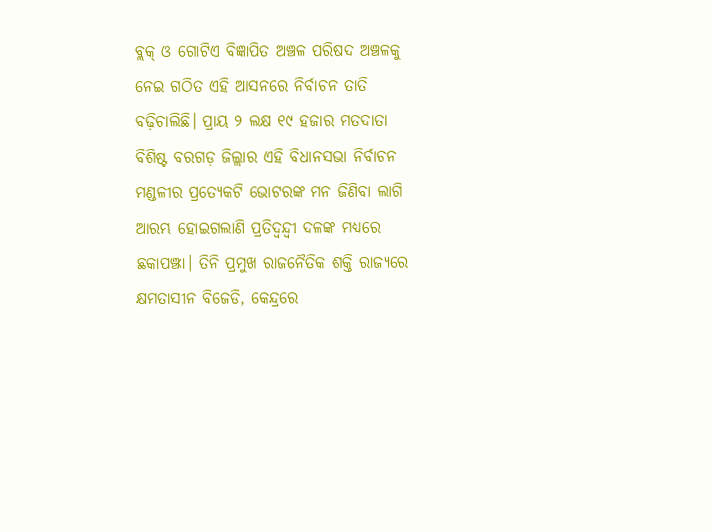ବ୍ଲକ୍‌ ଓ ଗୋଟିଏ ବିଜ୍ଞାପିତ ଅଞ୍ଚଳ ପରିଷଦ ଅଞ୍ଚଳକୁ ନେଇ ଗଠିତ ଏହି ଆସନରେ ନିର୍ବାଚନ ତାତି ବଢ଼ିଚାଲିଛି। ପ୍ରାୟ ୨ ଲକ୍ଷ ୧୯ ହଜାର ମତଦାତା ବିଶିଷ୍ଟ ବରଗଡ଼ ଜିଲ୍ଲାର ଏହି ବିଧାନସଭା ନିର୍ବାଚନ ମଣ୍ଡଳୀର ପ୍ରତ୍ୟେକଟି ଭୋଟରଙ୍କ ମନ ଜିଣିବା ଲାଗି ଆରମ୍ଭ ହୋଇଗଲାଣି ପ୍ରତିଦ୍ୱନ୍ଦ୍ୱୀ ଦଳଙ୍କ ମଧ୍ୟରେ ଛକାପଞ୍ଝା। ତିନି ପ୍ରମୁଖ ରାଜନୈତିକ ଶକ୍ତି ରାଜ୍ୟରେ କ୍ଷମତାସୀନ ବିଜେଡି, କେନ୍ଦ୍ରରେ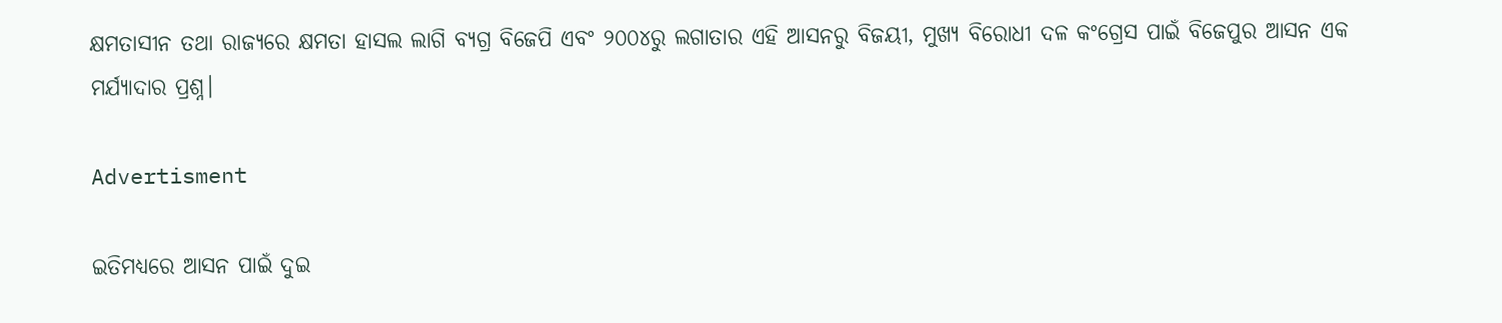କ୍ଷମତାସୀନ ତଥା ରାଜ୍ୟରେ କ୍ଷମତା ହାସଲ ଲାଗି ବ୍ୟଗ୍ର ବିଜେପି ଏବଂ ୨୦୦୪ରୁ ଲଗାତାର ଏହି ଆସନରୁ ବିଜୟୀ, ମୁଖ୍ୟ ବିରୋଧୀ ଦଳ କଂଗ୍ରେସ ପାଇଁ ବିଜେପୁର ଆସନ ଏକ ମର୍ଯ୍ୟାଦାର ପ୍ରଶ୍ନ।

Advertisment

ଇତିମଧ୍ୟରେ ଆସନ ପାଇଁ ଦୁଇ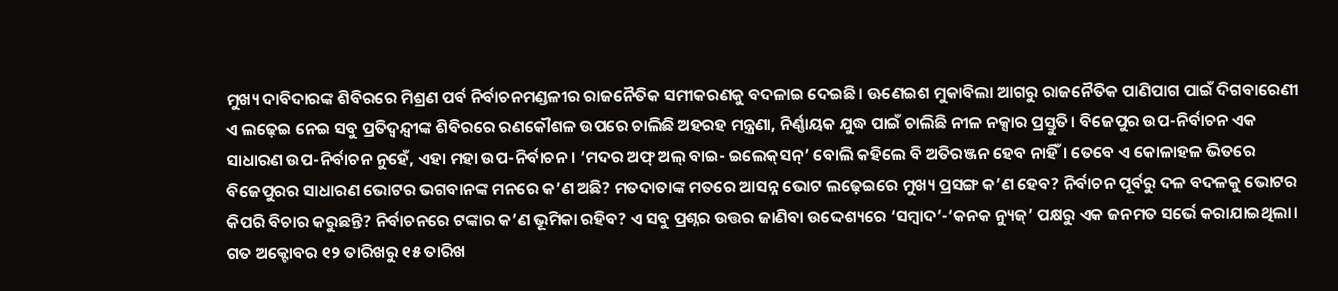ମୁଖ୍ୟ ଦାବିଦାରଙ୍କ ଶିବିରରେ ମିଶ୍ରଣ ପର୍ବ ନିର୍ବାଚନମଣ୍ଡଳୀର ରାଜନୈତିକ ସମୀକରଣକୁ ବଦଳାଇ ଦେଇଛି। ଊଣେଇଶ ମୁକାବିଲା ଆଗରୁ ରାଜନୈତିକ ପାଣିପାଗ ପାଇଁ ଦିଗବାରେଣୀ ଏ ଲଢ଼େଇ ନେଇ ସବୁ ପ୍ରତିଦ୍ୱନ୍ଦ୍ୱୀଙ୍କ ଶିବିରରେ ରଣକୌଶଳ ଉପରେ ଚାଲିଛି ଅହରହ ମନ୍ତ୍ରଣା, ନିର୍ଣ୍ଣାୟକ ଯୁଦ୍ଧ ପାଇଁ ଚାଲିଛି ନୀଳ ନକ୍ସାର ପ୍ରସ୍ତୁତି। ବିଜେପୁର ଉପ-ନିର୍ବାଚନ ଏକ ସାଧାରଣ ଉପ-ନିର୍ବାଚନ ନୁହେଁ, ଏହା ମହା ଉପ-ନିର୍ବାଚନ। ‘ମଦର ଅଫ୍‌ ଅଲ୍‌ ବାଇ- ଇଲେକ୍‌ସନ୍‌’ ବୋଲି କହିଲେ ବି ଅତିରଞ୍ଜନ ହେବ ନାହିଁ। ତେବେ ଏ କୋଳାହଳ ଭିତରେ ବିଜେପୁରର ସାଧାରଣ ଭୋଟର ଭଗବାନଙ୍କ ମନରେ କ’ଣ ଅଛି? ମତଦାତାଙ୍କ ମତରେ ଆସନ୍ନ ଭୋଟ ଲଢ଼େଇରେ ମୁଖ୍ୟ ପ୍ରସଙ୍ଗ କ’ଣ ହେବ? ନିର୍ବାଚନ ପୂର୍ବରୁ ଦଳ ବଦଳକୁ ଭୋଟର କିପରି ବିଚାର କରୁଛନ୍ତି? ନିର୍ବାଚନରେ ଟଙ୍କାର କ’ଣ ଭୂମିକା ରହିବ? ଏ ସବୁ ପ୍ରଶ୍ନର ଉତ୍ତର ଜାଣିବା ଉଦ୍ଦେଶ୍ୟରେ ‘ସମ୍ବାଦ’-‘କନକ ନ୍ୟୁଜ୍‌’ ପକ୍ଷରୁ ଏକ ଜନମତ ସର୍ଭେ କରାଯାଇଥିଲା। ଗତ ଅକ୍ଟୋବର ୧୨ ତାରିଖରୁ ୧୫ ତାରିଖ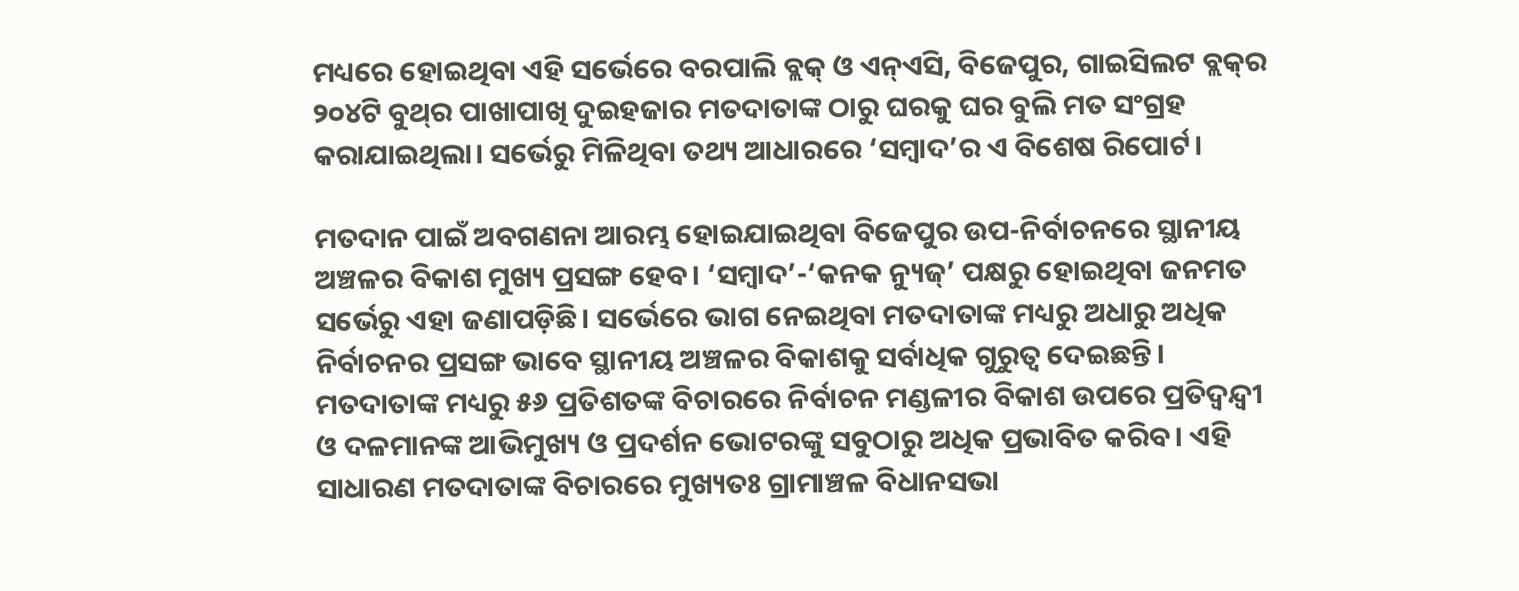ମଧ୍ୟରେ ହୋଇଥିବା ଏହି ସର୍ଭେରେ ବରପାଲି ବ୍ଲକ୍‌ ଓ ଏନ୍‌ଏସି, ବିଜେପୁର, ଗାଇସିଲଟ ବ୍ଲକ୍‌ର ୨୦୪ଟି ବୁଥ୍‌ର ପାଖାପାଖି ଦୁଇହଜାର ମତଦାତାଙ୍କ ଠାରୁ ଘରକୁ ଘର ବୁଲି ମତ ସଂଗ୍ରହ କରାଯାଇଥିଲା। ସର୍ଭେରୁ ମିଳିଥିବା ତଥ୍ୟ ଆଧାରରେ ‘ସମ୍ବାଦ’ର ଏ ବିଶେଷ ରିପୋର୍ଟ।

ମତଦାନ ପାଇଁ ଅବଗଣନା ଆରମ୍ଭ ହୋଇଯାଇଥିବା ବିଜେପୁର ଉପ-ନିର୍ବାଚନରେ ସ୍ଥାନୀୟ ଅଞ୍ଚଳର ବିକାଶ ମୁଖ୍ୟ ପ୍ରସଙ୍ଗ ହେବ। ‘ସମ୍ବାଦ’-‘କନକ ନ୍ୟୁଜ୍‌’ ପକ୍ଷରୁ ହୋଇଥିବା ଜନମତ ସର୍ଭେରୁ ଏହା ଜଣାପଡ଼ିଛି। ସର୍ଭେରେ ଭାଗ ନେଇଥିବା ମତଦାତାଙ୍କ ମଧ୍ୟରୁ ଅଧାରୁ ଅଧିକ ନିର୍ବାଚନର ପ୍ରସଙ୍ଗ ଭାବେ ସ୍ଥାନୀୟ ଅଞ୍ଚଳର ବିକାଶକୁ ସର୍ବାଧିକ ଗୁରୁତ୍ୱ ଦେଇଛନ୍ତି। ମତଦାତାଙ୍କ ମଧ୍ୟରୁ ୫୬ ପ୍ରତିଶତଙ୍କ ବିଚାରରେ ନିର୍ବାଚନ ମଣ୍ଡଳୀର ବିକାଶ ଉପରେ ପ୍ରତିଦ୍ୱନ୍ଦ୍ୱୀ ଓ ଦଳମାନଙ୍କ ଆଭିମୁଖ୍ୟ ଓ ପ୍ରଦର୍ଶନ ଭୋଟରଙ୍କୁ ସବୁଠାରୁ ଅଧିକ ପ୍ରଭାବିତ କରିବ। ଏହି ସାଧାରଣ ମତଦାତାଙ୍କ ବିଚାରରେ ମୁଖ୍ୟତଃ ଗ୍ରାମାଞ୍ଚଳ ବିଧାନସଭା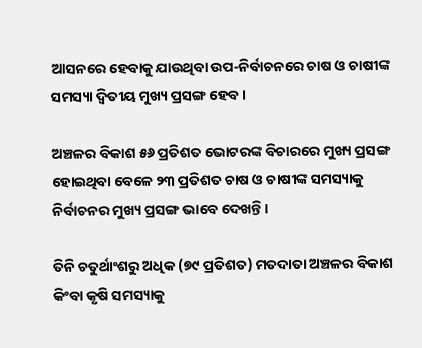ଆସନରେ ହେବାକୁ ଯାଉଥିବା ଉପ-ନିର୍ବାଚନରେ ଚାଷ ଓ ଚାଷୀଙ୍କ ସମସ୍ୟା ଦ୍ୱିତୀୟ ମୁଖ୍ୟ ପ୍ରସଙ୍ଗ ହେବ।

ଅଞ୍ଚଳର ବିକାଶ ୫୬ ପ୍ରତିଶତ ଭୋଟରଙ୍କ ବିଚାରରେ ମୁଖ୍ୟ ପ୍ରସଙ୍ଗ ହୋଇଥିବା ବେଳେ ୨୩ ପ୍ରତିଶତ ଚାଷ ଓ ଚାଷୀଙ୍କ ସମସ୍ୟାକୁ ନିର୍ବାଚନର ମୁଖ୍ୟ ପ୍ରସଙ୍ଗ ଭାବେ ଦେଖନ୍ତି।

ତିନି ଚତୁର୍ଥାଂଶରୁ ଅଧିକ (୭୯ ପ୍ରତିଶତ) ମତଦାତା ଅଞ୍ଚଳର ବିକାଶ କିଂବା କୃଷି ସମସ୍ୟାକୁ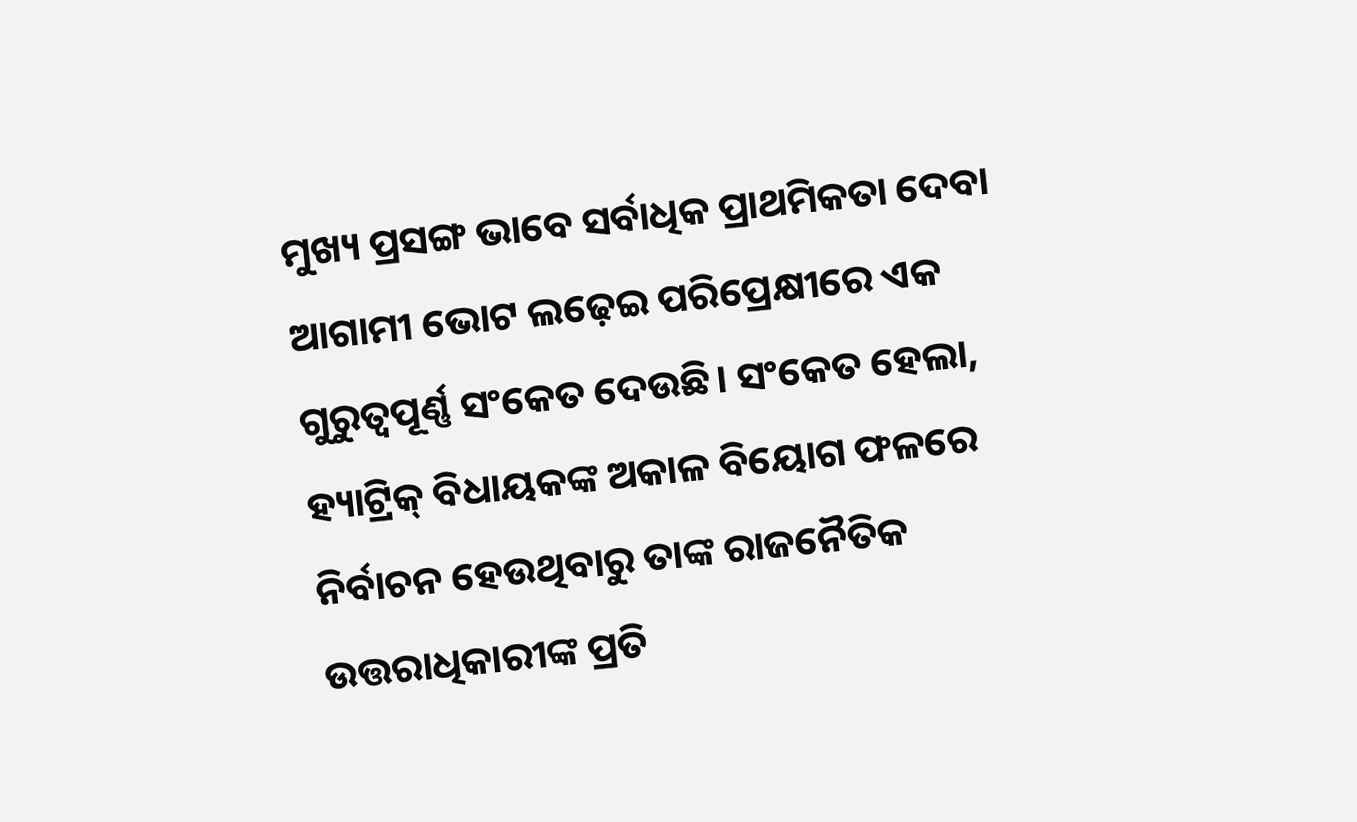ମୁଖ୍ୟ ପ୍ରସଙ୍ଗ ଭାବେ ସର୍ବାଧିକ ପ୍ରାଥମିକତା ଦେବା ଆଗାମୀ ଭୋଟ ଲଢ଼େଇ ପରିପ୍ରେକ୍ଷୀରେ ଏକ ଗୁରୁତ୍ୱପୂର୍ଣ୍ଣ ସଂକେତ ଦେଉଛି। ସଂକେତ ହେଲା, ହ୍ୟାଟ୍ରିକ୍‌ ବିଧାୟକଙ୍କ ଅକାଳ ବିୟୋଗ ଫଳରେ ନିର୍ବାଚନ ହେଉଥିବାରୁ ତାଙ୍କ ରାଜନୈତିକ ଉତ୍ତରାଧିକାରୀଙ୍କ ପ୍ରତି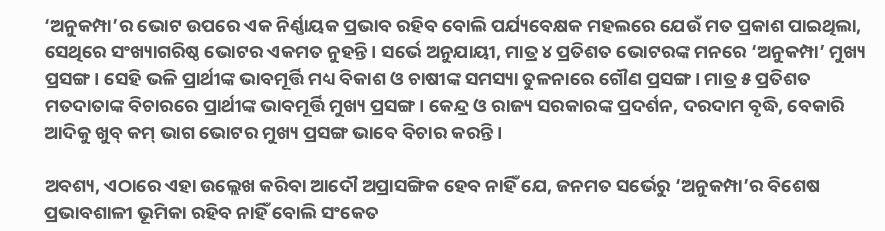‘ଅନୁକମ୍ପା’ର ଭୋଟ ଉପରେ ଏକ ନିର୍ଣ୍ଣାୟକ ପ୍ରଭାବ ରହିବ ବୋଲି ପର୍ଯ୍ୟବେକ୍ଷକ ମହଲରେ ଯେଉଁ ମତ ପ୍ରକାଶ ପାଇଥିଲା, ସେଥିରେ ସଂଖ୍ୟାଗରିଷ୍ଠ ଭୋଟର ଏକମତ ନୁହନ୍ତି। ସର୍ଭେ ଅନୁଯାୟୀ, ମାତ୍ର ୪ ପ୍ରତିଶତ ଭୋଟରଙ୍କ ମନରେ ‘ଅନୁକମ୍ପା’ ମୁଖ୍ୟ ପ୍ରସଙ୍ଗ। ସେହି ଭଳି ପ୍ରାର୍ଥୀଙ୍କ ଭାବମୂର୍ତ୍ତି ମଧ୍ୟ ବିକାଶ ଓ ଚାଷୀଙ୍କ ସମସ୍ୟା ତୁଳନାରେ ଗୌଣ ପ୍ରସଙ୍ଗ। ମାତ୍ର ୫ ପ୍ରତିଶତ ମତଦାତାଙ୍କ ବିଚାରରେ ପ୍ରାର୍ଥୀଙ୍କ ଭାବମୂର୍ତ୍ତି ମୁଖ୍ୟ ପ୍ରସଙ୍ଗ। କେନ୍ଦ୍ର ଓ ରାଜ୍ୟ ସରକାରଙ୍କ ପ୍ରଦର୍ଶନ, ଦରଦାମ ବୃଦ୍ଧି, ବେକାରି ଆଦିକୁ ଖୁବ୍‌ କମ୍‌ ଭାଗ ଭୋଟର ମୁଖ୍ୟ ପ୍ରସଙ୍ଗ ଭାବେ ବିଚାର କରନ୍ତି।

ଅବଶ୍ୟ, ଏଠାରେ ଏହା ଉଲ୍ଲେଖ କରିବା ଆଦୌ ଅପ୍ରାସଙ୍ଗିକ ହେବ ନାହିଁ ଯେ, ଜନମତ ସର୍ଭେରୁ ‘ଅନୁକମ୍ପା’ର ବିଶେଷ ପ୍ରଭାବଶାଳୀ ଭୂମିକା ରହିବ ନାହିଁ ବୋଲି ସଂକେତ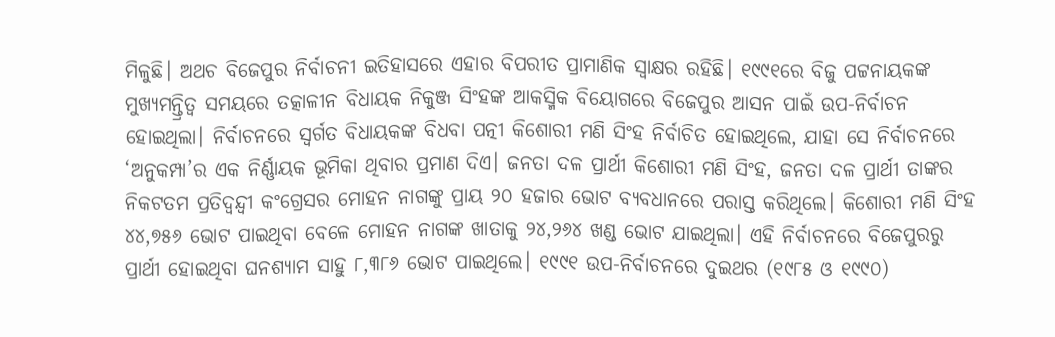ମିଳୁଛି। ଅଥଚ ବିଜେପୁର ନିର୍ବାଚନୀ ଇତିହାସରେ ଏହାର ବିପରୀତ ପ୍ରାମାଣିକ ସ୍ୱାକ୍ଷର ରହିଛି। ୧୯୯୧ରେ ବିଜୁ ପଟ୍ଟନାୟକଙ୍କ ମୁଖ୍ୟମନ୍ତ୍ରିତ୍ୱ ସମୟରେ ତତ୍କାଳୀନ ବିଧାୟକ ନିକୁଞ୍ଜ ସିଂହଙ୍କ ଆକସ୍ମିକ ବିୟୋଗରେ ବିଜେପୁର ଆସନ ପାଇଁ ଉପ-ନିର୍ବାଚନ ହୋଇଥିଲା। ନିର୍ବାଚନରେ ସ୍ୱର୍ଗତ ବିଧାୟକଙ୍କ ବିଧବା ପତ୍ନୀ କିଶୋରୀ ମଣି ସିଂହ ନିର୍ବାଚିତ ହୋଇଥିଲେ, ଯାହା ସେ ନିର୍ବାଚନରେ ‘ଅନୁକମ୍ପା’ର ଏକ ନିର୍ଣ୍ଣାୟକ ଭୂମିକା ଥିବାର ପ୍ରମାଣ ଦିଏ। ଜନତା ଦଳ ପ୍ରାର୍ଥୀ କିଶୋରୀ ମଣି ସିଂହ, ଜନତା ଦଳ ପ୍ରାର୍ଥୀ ତାଙ୍କର ନିକଟତମ ପ୍ରତିଦ୍ୱନ୍ଦ୍ୱୀ କଂଗ୍ରେସର ମୋହନ ନାଗଙ୍କୁ ପ୍ରାୟ ୨୦ ହଜାର ଭୋଟ ବ୍ୟବଧାନରେ ପରାସ୍ତ କରିଥିଲେ। କିଶୋରୀ ମଣି ସିଂହ ୪୪,୭୫୬ ଭୋଟ ପାଇଥିବା ବେଳେ ମୋହନ ନାଗଙ୍କ ଖାତାକୁ ୨୪,୨୬୪ ଖଣ୍ଡ ଭୋଟ ଯାଇଥିଲା। ଏହି ନିର୍ବାଚନରେ ବିଜେପୁରରୁ ପ୍ରାର୍ଥୀ ହୋଇଥିବା ଘନଶ୍ୟାମ ସାହୁ ୮,୩୮୬ ଭୋଟ ପାଇଥିଲେ। ୧୯୯୧ ଉପ-ନିର୍ବାଚନରେ ଦୁଇଥର (୧୯୮୫ ଓ ୧୯୯୦)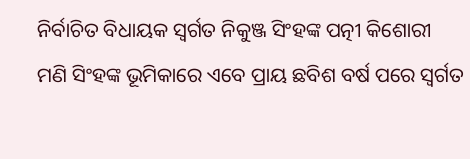ନିର୍ବାଚିତ ବିଧାୟକ ସ୍ୱର୍ଗତ ନିକୁଞ୍ଜ ସିଂହଙ୍କ ପତ୍ନୀ କିଶୋରୀ ମଣି ସିଂହଙ୍କ ଭୂମିକାରେ ଏବେ ପ୍ରାୟ ଛବିଶ ବର୍ଷ ପରେ ସ୍ୱର୍ଗତ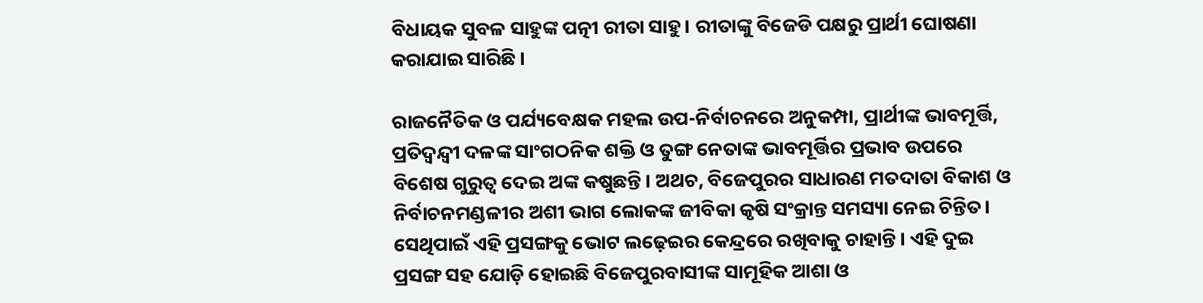ବିଧାୟକ ସୁବଳ ସାହୁଙ୍କ ପତ୍ନୀ ରୀତା ସାହୁ। ରୀତାଙ୍କୁ ବିଜେଡି ପକ୍ଷରୁ ପ୍ରାର୍ଥୀ ଘୋଷଣା କରାଯାଇ ସାରିଛି।

ରାଜନୈତିକ ଓ ପର୍ଯ୍ୟବେକ୍ଷକ ମହଲ ଉପ-ନିର୍ବାଚନରେ ଅନୁକମ୍ପା, ପ୍ରାର୍ଥୀଙ୍କ ଭାବମୂର୍ତ୍ତି, ପ୍ରତିଦ୍ୱନ୍ଦ୍ୱୀ ଦଳଙ୍କ ସାଂଗଠନିକ ଶକ୍ତି ଓ ତୁଙ୍ଗ ନେତାଙ୍କ ଭାବମୂର୍ତ୍ତିର ପ୍ରଭାବ ଉପରେ ବିଶେଷ ଗୁରୁତ୍ୱ ଦେଇ ଅଙ୍କ କଷୁଛନ୍ତି। ଅଥଚ, ବିଜେପୁରର ସାଧାରଣ ମତଦାତା ବିକାଶ ଓ ନିର୍ବାଚନମଣ୍ଡଳୀର ଅଶୀ ଭାଗ ଲୋକଙ୍କ ଜୀବିକା କୃଷି ସଂକ୍ରାନ୍ତ ସମସ୍ୟା ନେଇ ଚିନ୍ତିତ। ସେଥିପାଇଁ ଏହି ପ୍ରସଙ୍ଗକୁ ଭୋଟ ଲଢ଼େଇର କେନ୍ଦ୍ରରେ ରଖିବାକୁ ଚାହାନ୍ତି। ଏହି ଦୁଇ ପ୍ରସଙ୍ଗ ସହ ଯୋଡ଼ି ହୋଇଛି ବିଜେପୁରବାସୀଙ୍କ ସାମୂହିକ ଆଶା ଓ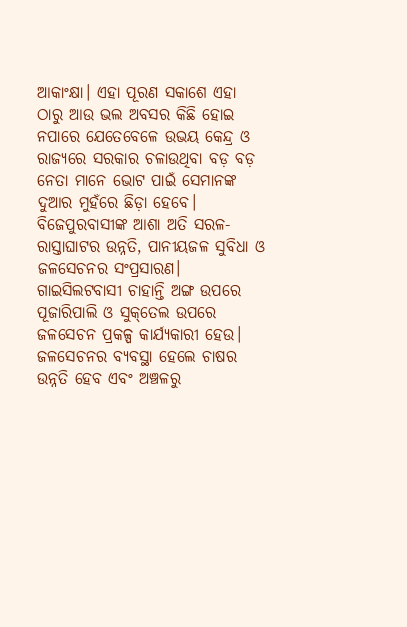ଆକାଂକ୍ଷା। ଏହା ପୂରଣ ସକାଶେ ଏହା ଠାରୁ ଆଉ ଭଲ ଅବସର କିଛି ହୋଇ ନପାରେ ଯେତେବେଳେ ଉଭୟ କେନ୍ଦ୍ର ଓ ରାଜ୍ୟରେ ସରକାର ଚଳାଉଥିବା ବଡ଼ ବଡ଼ ନେତା ମାନେ ଭୋଟ ପାଇଁ ସେମାନଙ୍କ ଦୁଆର ମୁହଁରେ ଛିଡ଼ା ହେବେ। ବିଜେପୁରବାସୀଙ୍କ ଆଶା ଅତି ସରଳ- ରାସ୍ତାଘାଟର ଉନ୍ନତି, ପାନୀୟଜଳ ସୁବିଧା ଓ ଜଳସେଚନର ସଂପ୍ରସାରଣ। ଗାଇସିଲଟବାସୀ ଚାହାନ୍ତି ଅଙ୍ଗ ଉପରେ ପୂଜାରିପାଲି ଓ ସୁକ୍‌ତେଲ ଉପରେ ଜଳସେଚନ ପ୍ରକଳ୍ପ କାର୍ଯ୍ୟକାରୀ ହେଉ। ଜଳସେଚନର ବ୍ୟବସ୍ଥା ହେଲେ ଚାଷର ଉନ୍ନତି ହେବ ଏବଂ ଅଞ୍ଚଳରୁ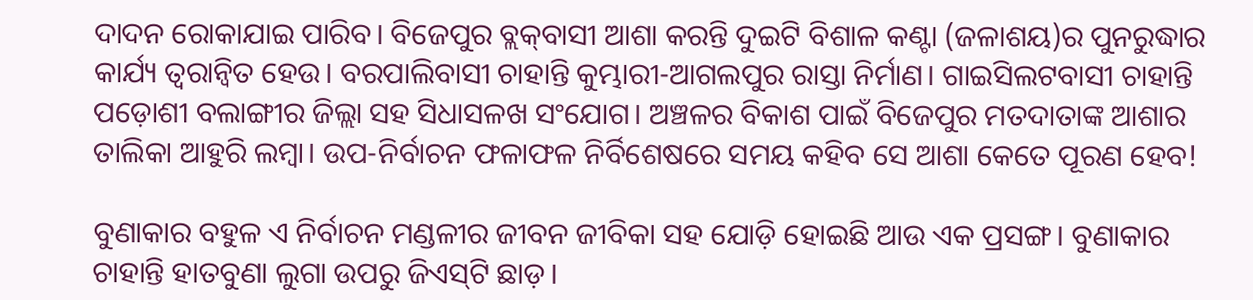ଦାଦନ ରୋକାଯାଇ ପାରିବ। ବିଜେପୁର ବ୍ଲକ୍‌ବାସୀ ଆଶା କରନ୍ତି ଦୁଇଟି ବିଶାଳ କଣ୍ଟା (ଜଳାଶୟ)ର ପୁନରୁଦ୍ଧାର କାର୍ଯ୍ୟ ତ୍ୱରାନ୍ଵିତ ହେଉ। ବରପାଲିବାସୀ ଚାହାନ୍ତି କୁମ୍ଭାରୀ-ଆଗଲପୁର ରାସ୍ତା ନିର୍ମାଣ। ଗାଇସିଲଟବାସୀ ଚାହାନ୍ତି ପଡ଼ୋଶୀ ବଲାଙ୍ଗୀର ଜିଲ୍ଲା ସହ ସିଧାସଳଖ ସଂଯୋଗ। ଅଞ୍ଚଳର ବିକାଶ ପାଇଁ ବିଜେପୁର ମତଦାତାଙ୍କ ଆଶାର ତାଲିକା ଆହୁରି ଲମ୍ବା। ଉପ-ନିର୍ବାଚନ ଫଳାଫଳ ନିର୍ବିଶେଷରେ ସମୟ କହିବ ସେ ଆଶା କେତେ ପୂରଣ ହେବ!

ବୁଣାକାର ବହୁଳ ଏ ନିର୍ବାଚନ ମଣ୍ଡଳୀର ଜୀବନ ଜୀବିକା ସହ ଯୋଡ଼ି ହୋଇଛି ଆଉ ଏକ ପ୍ରସଙ୍ଗ। ବୁଣାକାର ଚାହାନ୍ତି ହାତବୁଣା ଲୁଗା ଉପରୁ ଜିଏସ୍‌ଟି ଛାଡ଼।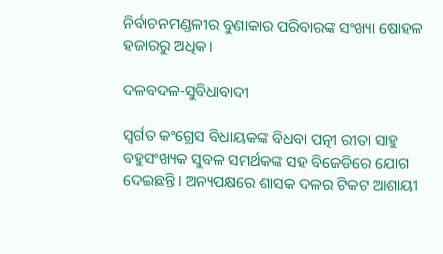ନିର୍ବାଚନମଣ୍ଡଳୀର ବୁଣାକାର ପରିବାରଙ୍କ ସଂଖ୍ୟା ଷୋହଳ ହଜାରରୁ ଅଧିକ।

ଦଳବଦଳ-ସୁବିଧାବାଦୀ

ସ୍ୱର୍ଗତ କଂଗ୍ରେସ ବିଧାୟକଙ୍କ ବିଧବା ପତ୍ନୀ ରୀତା ସାହୁ ବହୁସଂଖ୍ୟକ ସୁବଳ ସମର୍ଥକଙ୍କ ସହ ବିଜେଡିରେ ଯୋଗ ଦେଇଛନ୍ତି। ଅନ୍ୟପକ୍ଷରେ ଶାସକ ଦଳର ଟିକଟ ଆଶାୟୀ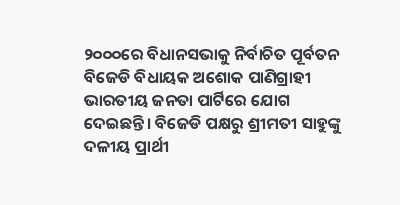୨୦୦୦ରେ ବିଧାନସଭାକୁ ନିର୍ବାଚିତ ପୂର୍ବତନ ବିଜେଡି ବିଧାୟକ ଅଶୋକ ପାଣିଗ୍ରାହୀ ଭାରତୀୟ ଜନତା ପାର୍ଟିରେ ଯୋଗ ଦେଇଛନ୍ତି। ବିଜେଡି ପକ୍ଷରୁ ଶ୍ରୀମତୀ ସାହୁଙ୍କୁ ଦଳୀୟ ପ୍ରାର୍ଥୀ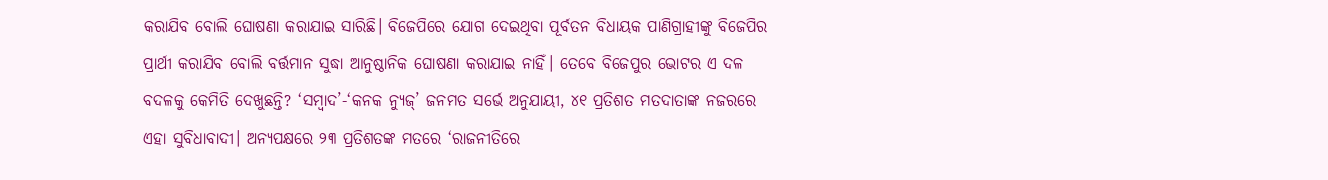କରାଯିବ ବୋଲି ଘୋଷଣା କରାଯାଇ ସାରିଛି। ବିଜେପିରେ ଯୋଗ ଦେଇଥିବା ପୂର୍ବତନ ବିଧାୟକ ପାଣିଗ୍ରାହୀଙ୍କୁ ବିଜେପିର ପ୍ରାର୍ଥୀ କରାଯିବ ବୋଲି ବର୍ତ୍ତମାନ ସୁଦ୍ଧା ଆନୁଷ୍ଠାନିକ ଘୋଷଣା କରାଯାଇ ନାହିଁ। ତେବେ ବିଜେପୁର ଭୋଟର ଏ ଦଳ ବଦଳକୁ କେମିତି ଦେଖୁଛନ୍ତି? ‘ସମ୍ବାଦ’-‘କନକ ନ୍ୟୁଜ୍‌’ ଜନମତ ସର୍ଭେ ଅନୁଯାୟୀ, ୪୧ ପ୍ରତିଶତ ମତଦାତାଙ୍କ ନଜରରେ ଏହା ସୁବିଧାବାଦୀ। ଅନ୍ୟପକ୍ଷରେ ୨୩ ପ୍ରତିଶତଙ୍କ ମତରେ ‘ରାଜନୀତିରେ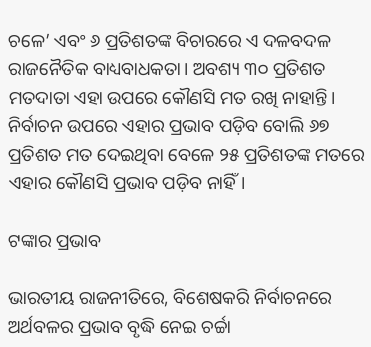ଚଳେ’ ଏବଂ ୬ ପ୍ରତିଶତଙ୍କ ବିଚାରରେ ଏ ଦଳବଦଳ ରାଜନୈତିକ ବାଧ୍ୟବାଧକତା। ଅବଶ୍ୟ ୩୦ ପ୍ରତିଶତ ମତଦାତା ଏହା ଉପରେ କୌଣସି ମତ ରଖି ନାହାନ୍ତି। ନିର୍ବାଚନ ଉପରେ ଏହାର ପ୍ରଭାବ ପଡ଼ିବ ବୋଲି ୬୭ ପ୍ରତିଶତ ମତ ଦେଇଥିବା ବେଳେ ୨୫ ପ୍ରତିଶତଙ୍କ ମତରେ ଏହାର କୌଣସି ପ୍ରଭାବ ପଡ଼ିବ ନାହିଁ।

ଟଙ୍କାର ପ୍ରଭାବ

ଭାରତୀୟ ରାଜନୀତିରେ, ବିଶେଷକରି ନିର୍ବାଚନରେ ଅର୍ଥବଳର ପ୍ରଭାବ ବୃଦ୍ଧି ନେଇ ଚର୍ଚ୍ଚା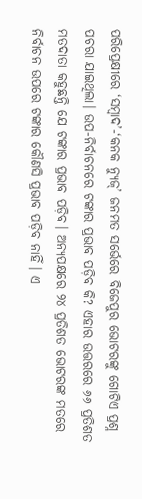ପରିପ୍ରେକ୍ଷୀରେ ‘ସମ୍ବାଦ’-‘କନକ ନ୍ୟୁଜ୍‌’ ଜନମତ ସର୍ଭେରେ ବିଜେପୁର ଭୋଟରଙ୍କୁ ଗୋଟିଏ ପ୍ରଶ୍ନ ପଚରା ଯାଇଥିଲା। ଉପ-ନିର୍ବାଚନରେ ଟଙ୍କାର ପ୍ରଭାବ ପଡ଼ିବ କି? ଏହାର ଉତ୍ତରରେ ୬୬ ପ୍ରତିଶତ ମତଦାତା କହୁଛନ୍ତି ଯେ ଟଙ୍କାର ପ୍ରଭାବ ପଡ଼ିବ। ଅନ୍ୟପକ୍ଷରେ ୨୪ ପ୍ରତିଶତ ଭୋଟରଙ୍କ ମତରେ ନିର୍ବାଚନ ଉପରେ ଟଙ୍କାର କୌଣସି ପ୍ରଭାବ ପଡ଼ିବ ନାହିଁ। ଏ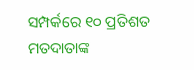ସମ୍ପର୍କରେ ୧୦ ପ୍ରତିଶତ ମତଦାତାଙ୍କ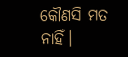କୌଣସି ମତ ନାହିଁ।